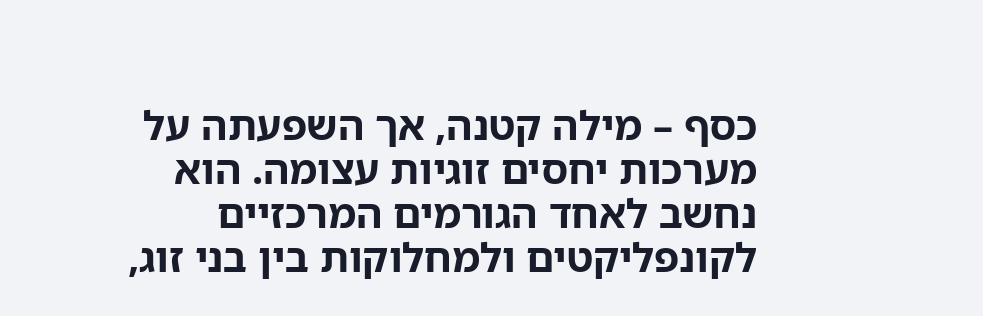כסף – מילה קטנה, אך השפעתה על מערכות יחסים זוגיות עצומה. הוא נחשב לאחד הגורמים המרכזיים לקונפליקטים ולמחלוקות בין בני זוג,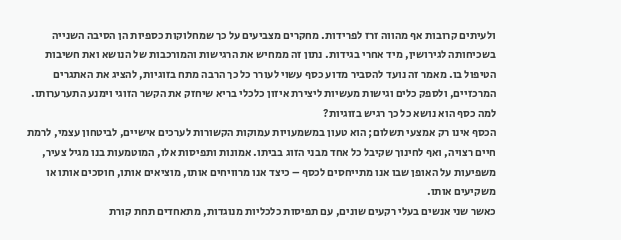ולעיתים קרובות אף מהווה זרז לפרידות. מחקרים מצביעים על כך שמחלוקות כספיות הן הסיבה השנייה בשכיחותה לגירושין, מיד אחרי בגידות. נתון זה ממחיש את הרגישות והמורכבות של הנושא ואת חשיבות הטיפול בו. מאמר זה נועד להסביר מדוע כסף עשוי לעורר כל כך הרבה מתח בזוגיות, להציג את האתגרים המרכזיים, ולספק כלים וגישות מעשיות ליצירת איזון כלכלי בריא שיחזק את הקשר הזוגי וימנע התערערותו.
למה כסף הוא נושא כל כך רגיש בזוגיות?
הכסף אינו רק אמצעי תשלום; הוא טעון במשמעויות עמוקות הקשורות לערכים אישיים, לביטחון עצמי, לרמת חיים רצויה, ואף לחינוך שקיבל כל אחד מבני הזוג בביתו. אמונות ותפיסות אלו, המוטמעות בנו מגיל צעיר, משפיעות על האופן שבו אנו מתייחסים לכסף – כיצד אנו מרוויחים אותו, מוציאים אותו, חוסכים אותו או משקיעים אותו.
כאשר שני אנשים בעלי רקעים שונים, עם תפיסות כלכליות מנוגדות, מתאחדים תחת קורת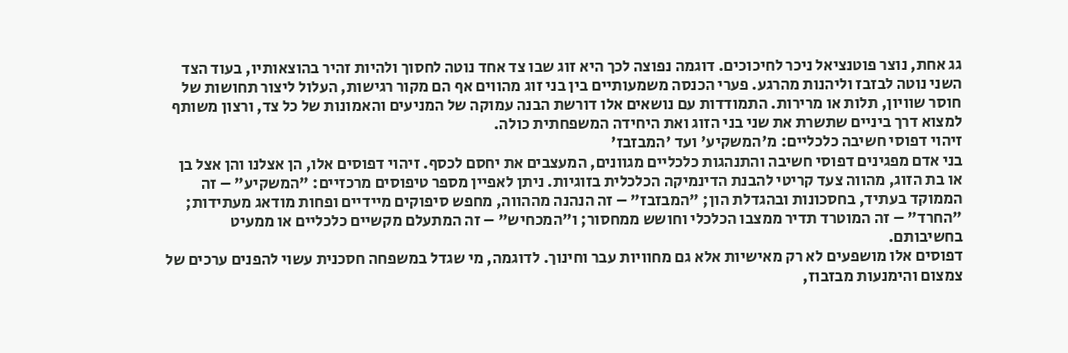גג אחת, נוצר פוטנציאל ניכר לחיכוכים. דוגמה נפוצה לכך היא זוג שבו צד אחד נוטה לחסוך ולהיות זהיר בהוצאותיו, בעוד הצד השני נוטה לבזבז וליהנות מהרגע. פערי הכנסה משמעותיים בין בני זוג מהווים אף הם מקור רגישות, העלול ליצור תחושות של חוסר שוויון, תלות או מרירות. התמודדות עם נושאים אלו דורשת הבנה עמוקה של המניעים והאמונות של כל צד, ורצון משותף למצוא דרך ביניים שתשרת את שני בני הזוג ואת היחידה המשפחתית כולה.
זיהוי דפוסי חשיבה כלכליים: מ'המשקיע' ועד 'המבזבז'
בני אדם מפגינים דפוסי חשיבה והתנהגות כלכליים מגוונים, המעצבים את יחסם לכסף. זיהוי דפוסים אלו, הן אצלנו והן אצל בן או בת הזוג, מהווה צעד קריטי להבנת הדינמיקה הכלכלית בזוגיות. ניתן לאפיין מספר טיפוסים מרכזיים: "המשקיע" – זה הממוקד בעתיד, בחסכונות ובהגדלת הון; "המבזבז" – זה הנהנה מההווה, מחפש סיפוקים מיידיים ופחות מודאג מעתידות; "החרד" – זה המוטרד תדיר ממצבו הכלכלי וחושש ממחסור; ו"המכחיש" – זה המתעלם מקשיים כלכליים או ממעיט בחשיבותם.
דפוסים אלו מושפעים לא רק מאישיות אלא גם מחוויות עבר וחינוך. לדוגמה, מי שגדל במשפחה חסכנית עשוי להפנים ערכים של צמצום והימנעות מבזבוז,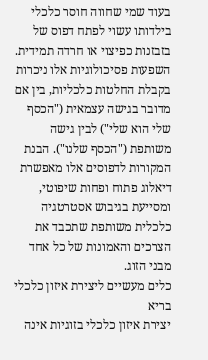בעוד שמי שחווה חוסר כלכלי בילדותו עשוי לפתח דפוס של בזבזנות כפיצוי או חרדה תמידית. השפעות פסיכולוגיות אלו ניכרות בקבלת החלטות כלכליות, בין אם מדובר בגישה עצמאית ("הכסף שלי הוא שלי") לבין גישה משותפת ("הכסף שלנו"). הבנת המקורות לדפוסים אלו מאפשרת דיאלוג פתוח ופחות שיפוטי, ומסייעת בגיבוש אסטרטגיה כלכלית משותפת שתכבד את הצרכים והאמונות של כל אחד מבני הזוג.
כלים מעשיים ליצירת איזון כלכלי בריא
יצירת איזון כלכלי בזוגיות אינה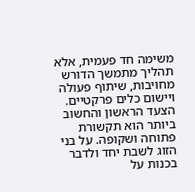משימה חד פעמית, אלא תהליך מתמשך הדורש מחויבות, שיתוף פעולה ויישום כלים פרקטיים. הצעד הראשון והחשוב ביותר הוא תקשורת פתוחה ושקופה. על בני הזוג לשבת יחד ולדבר בכנות על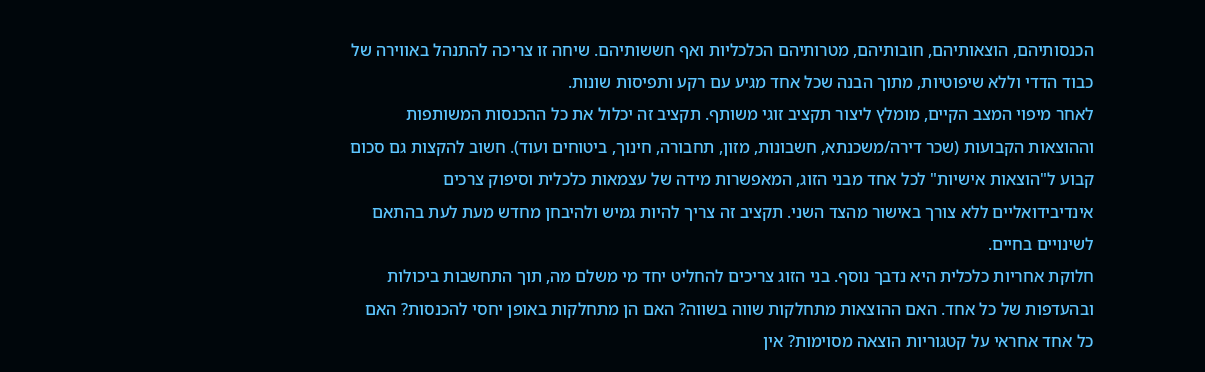הכנסותיהם, הוצאותיהם, חובותיהם, מטרותיהם הכלכליות ואף חששותיהם. שיחה זו צריכה להתנהל באווירה של כבוד הדדי וללא שיפוטיות, מתוך הבנה שכל אחד מגיע עם רקע ותפיסות שונות.
לאחר מיפוי המצב הקיים, מומלץ ליצור תקציב זוגי משותף. תקציב זה יכלול את כל ההכנסות המשותפות וההוצאות הקבועות (שכר דירה/משכנתא, חשבונות, מזון, תחבורה, חינוך, ביטוחים ועוד). חשוב להקצות גם סכום קבוע ל"הוצאות אישיות" לכל אחד מבני הזוג, המאפשרות מידה של עצמאות כלכלית וסיפוק צרכים אינדיבידואליים ללא צורך באישור מהצד השני. תקציב זה צריך להיות גמיש ולהיבחן מחדש מעת לעת בהתאם לשינויים בחיים.
חלוקת אחריות כלכלית היא נדבך נוסף. בני הזוג צריכים להחליט יחד מי משלם מה, תוך התחשבות ביכולות ובהעדפות של כל אחד. האם ההוצאות מתחלקות שווה בשווה? האם הן מתחלקות באופן יחסי להכנסות? האם כל אחד אחראי על קטגוריות הוצאה מסוימות? אין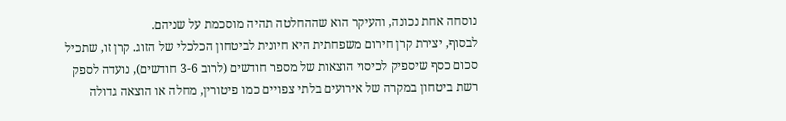נוסחה אחת נכונה, והעיקר הוא שההחלטה תהיה מוסכמת על שניהם.
לבסוף, יצירת קרן חירום משפחתית היא חיונית לביטחון הכלכלי של הזוג. קרן זו, שתכיל סכום כסף שיספיק לכיסוי הוצאות של מספר חודשים (לרוב 3-6 חודשים), נועדה לספק רשת ביטחון במקרה של אירועים בלתי צפויים כמו פיטורין, מחלה או הוצאה גדולה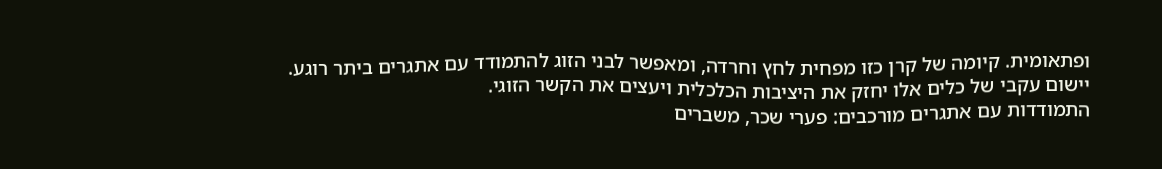ופתאומית. קיומה של קרן כזו מפחית לחץ וחרדה, ומאפשר לבני הזוג להתמודד עם אתגרים ביתר רוגע. יישום עקבי של כלים אלו יחזק את היציבות הכלכלית ויעצים את הקשר הזוגי.
התמודדות עם אתגרים מורכבים: פערי שכר, משברים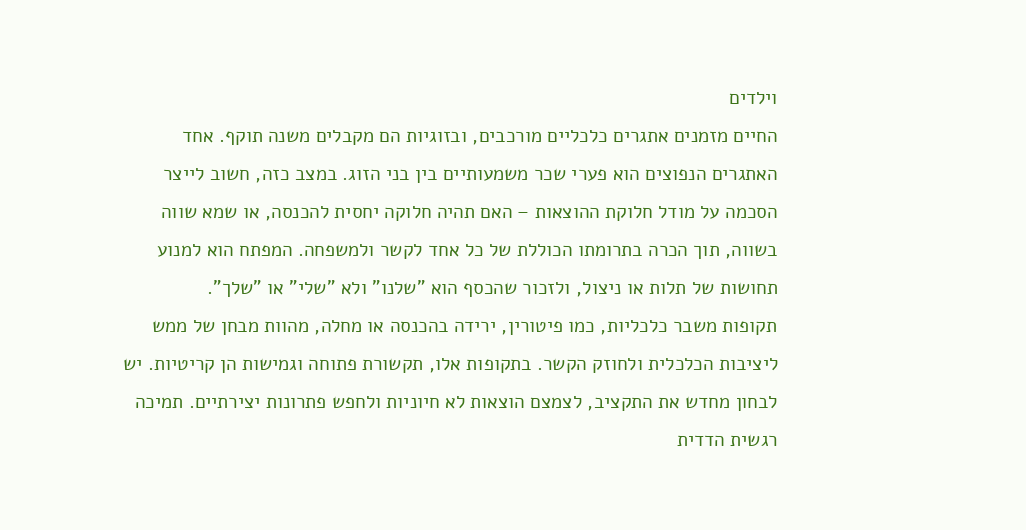וילדים
החיים מזמנים אתגרים כלכליים מורכבים, ובזוגיות הם מקבלים משנה תוקף. אחד האתגרים הנפוצים הוא פערי שכר משמעותיים בין בני הזוג. במצב כזה, חשוב לייצר הסכמה על מודל חלוקת ההוצאות – האם תהיה חלוקה יחסית להכנסה, או שמא שווה בשווה, תוך הכרה בתרומתו הכוללת של כל אחד לקשר ולמשפחה. המפתח הוא למנוע תחושות של תלות או ניצול, ולזכור שהכסף הוא "שלנו" ולא "שלי" או "שלך".
תקופות משבר כלכליות, כמו פיטורין, ירידה בהכנסה או מחלה, מהוות מבחן של ממש ליציבות הכלכלית ולחוזק הקשר. בתקופות אלו, תקשורת פתוחה וגמישות הן קריטיות. יש לבחון מחדש את התקציב, לצמצם הוצאות לא חיוניות ולחפש פתרונות יצירתיים. תמיכה רגשית הדדית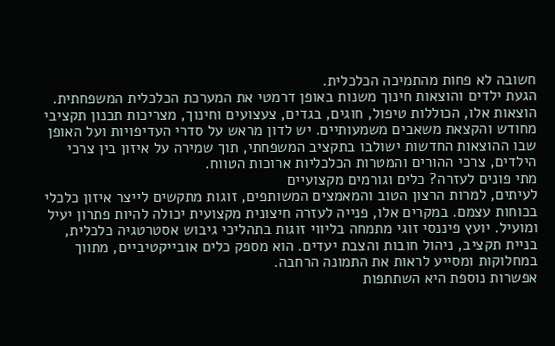חשובה לא פחות מהתמיכה הכלכלית.
הגעת ילדים והוצאות חינוך משנות באופן דרמטי את המערכת הכלכלית המשפחתית. הוצאות אלו, הכוללות טיפול, חוגים, בגדים, צעצועים וחינוך, מצריכות תכנון תקציבי מחודש והקצאת משאבים משמעותיים. יש לדון מראש על סדרי העדיפויות ועל האופן שבו ההוצאות החדשות ישולבו בתקציב המשפחתי, תוך שמירה על איזון בין צרכי הילדים, צרכי ההורים והמטרות הכלכליות ארוכות הטווח.
מתי פונים לעזרה? כלים וגורמים מקצועיים
לעיתים, למרות הרצון הטוב והמאמצים המשותפים, זוגות מתקשים לייצר איזון כלכלי בכוחות עצמם. במקרים אלו, פנייה לעזרה חיצונית מקצועית יכולה להיות פתרון יעיל ומועיל. יועץ פיננסי זוגי מתמחה בליווי זוגות בתהליכי גיבוש אסטרטגיה כלכלית, בניית תקציב, ניהול חובות והצבת יעדים. הוא מספק כלים אובייקטיביים, מתווך במחלוקות ומסייע לראות את התמונה הרחבה.
אפשרות נוספת היא השתתפות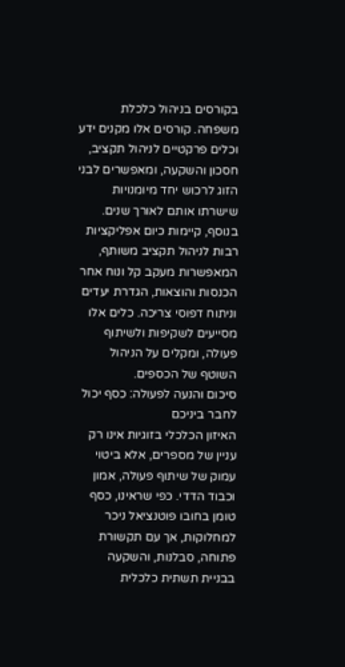בקורסים בניהול כלכלת משפחה. קורסים אלו מקנים ידע וכלים פרקטיים לניהול תקציב, חסכון והשקעה, ומאפשרים לבני הזוג לרכוש יחד מיומנויות שישרתו אותם לאורך שנים. בנוסף, קיימות כיום אפליקציות רבות לניהול תקציב משותף, המאפשרות מעקב קל ונוח אחר הכנסות והוצאות, הגדרת יעדים וניתוח דפוסי צריכה. כלים אלו מסייעים לשקיפות ולשיתוף פעולה, ומקלים על הניהול השוטף של הכספים.
סיכום והנעה לפעולה: כסף יכול לחבר ביניכם
האיזון הכלכלי בזוגיות אינו רק עניין של מספרים, אלא ביטוי עמוק של שיתוף פעולה, אמון וכבוד הדדי. כפי שראינו, כסף טומן בחובו פוטנציאל ניכר למחלוקות, אך עם תקשורת פתוחה, סבלנות, והשקעה בבניית תשתית כלכלית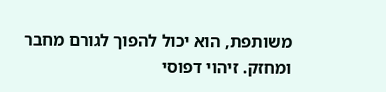משותפת, הוא יכול להפוך לגורם מחבר ומחזק. זיהוי דפוסי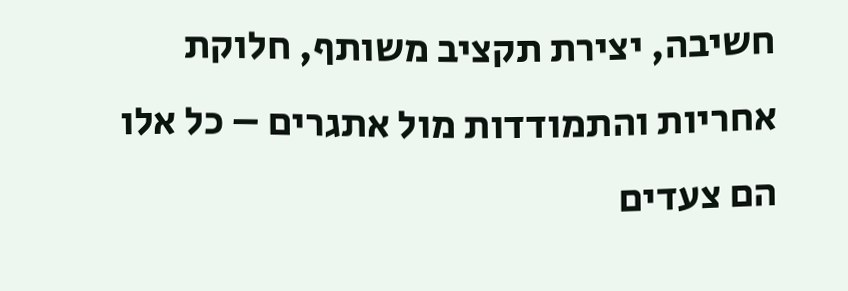חשיבה, יצירת תקציב משותף, חלוקת אחריות והתמודדות מול אתגרים – כל אלו הם צעדים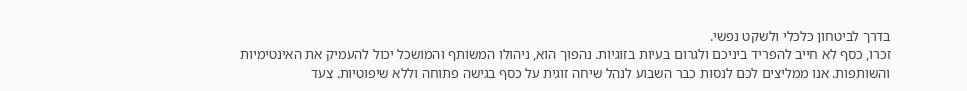בדרך לביטחון כלכלי ולשקט נפשי.
זכרו, כסף לא חייב להפריד ביניכם ולגרום בעיות בזוגיות. נהפוך הוא, ניהולו המשותף והמושכל יכול להעמיק את האינטימיות והשותפות. אנו ממליצים לכם לנסות כבר השבוע לנהל שיחה זוגית על כסף בגישה פתוחה וללא שיפוטיות. צעד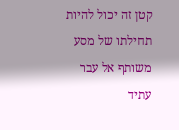קטן זה יכול להיות תחילתו של מסע משותף אל עבר עתיד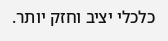כלכלי יציב וחזק יותר.